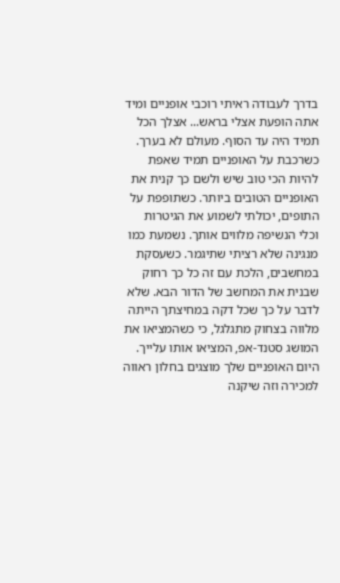בדרך לעבודה ראיתי רוכבי אופניים ומיד אתה הופעת אצלי בראש... אצלך הכל תמיד היה עד הסוף. מעולם לא בערך. כשרכבת על האופניים תמיד שאפת להיות הכי טוב שיש ולשם כך קנית את האופניים הטובים ביותר. כשתופפת על התופים, יכולתי לשמוע את הגיטרות וכלי הנשיפה מלווים אותך. נשמעת כמו מנגינה שלא רציתי שתיגמר. כשעסקת במחשבים, הלכת עם זה כל כך רחוק שבנית את המחשב של הדור הבא. שלא לדבר על כך שכל דקה במחיצתך הייתה מלווה בצחוק מתגלגל, כי כשהמציאו את המושג סטנד-אפ, המציאו אותו עלייך.
היום האופניים שלך מוצגים בחלון ראווה למכירה וזה שיקנה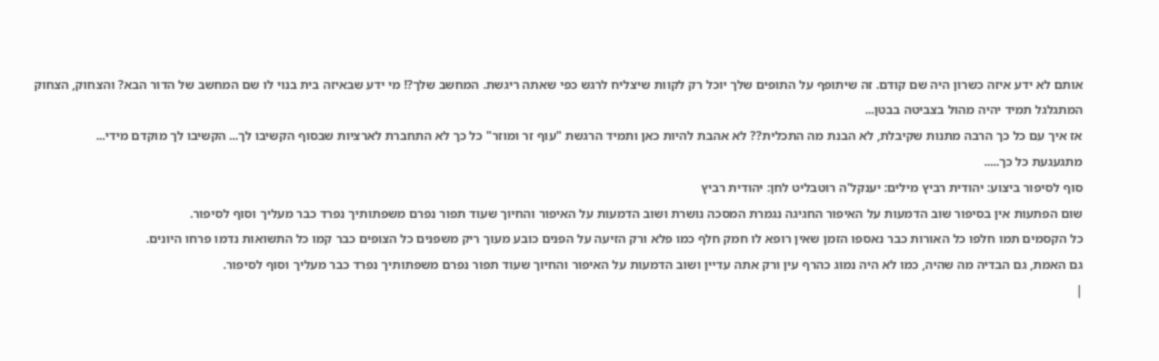אותם לא ידע איזה כשרון היה שם קודם. זה שיתופף על התופים שלך יוכל רק לקוות שיצליח לרגש כפי שאתה ריגשת. המחשב שלך?! מי ידע שבאיזה בית בנוי לו שם המחשב של הדור הבא? והצחוק, הצחוק המתגלגל תמיד יהיה מהול בצביטה בבטן...
אז איך עם כל כך הרבה מתנות שקיבלת, לא הבנת מה התכלית?? לא אהבת להיות כאן ותמיד הרגשת "עוף זר ומוזר" כל כך לא התחברת לארציות שבסוף הקשיבו לך... הקשיבו לך מוקדם מידי...
מתגעגעת כל כך.....
סוף לסיפור ביצוע: יהודית רביץ מילים: יענקל'ה רוטבליט לחן: יהודית רביץ
שום הפתעות אין בסיפור שוב הדמעות על האיפור החגיגה נגמרת המסכה נושרת ושוב הדמעות על האיפור והחיוך שעוד תפור נפרם משפתותיך נפרד כבר מעליך וסוף לסיפור.
כל הקסמים תמו חלפו כל האורות כבר נאספו הזמן שאין רופא לו חמק חלף כמו פלא ורק הזיעה על הפנים כובע מעוך ריק משפנים כל הצופים כבר קמו כל התשואות נדמו פרחו היונים.
גם האמת, גם הבדיה מה שהיה, כמו לא היה נמוג כהרף עין ורק אתה עדיין ושוב הדמעות על האיפור והחיוך שעוד תפור נפרם משפתותיך נפרד כבר מעליך וסוף לסיפור.
|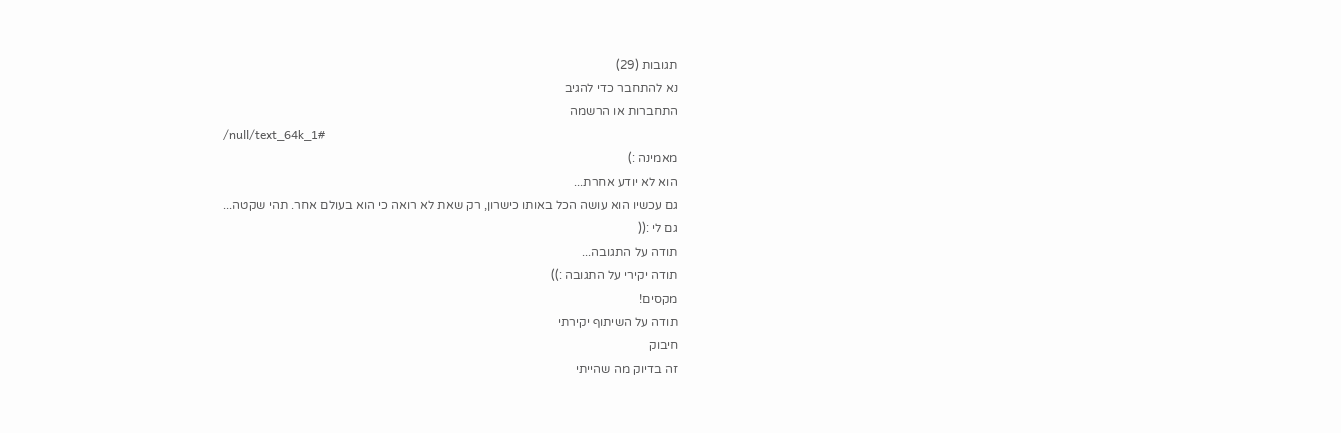תגובות (29)
נא להתחבר כדי להגיב
התחברות או הרשמה
/null/text_64k_1#
מאמינה :)
הוא לא יודע אחרת...
גם עכשיו הוא עושה הכל באותו כישרון, רק שאת לא רואה כי הוא בעולם אחר. תהי שקטה...
גם לי :((
תודה על התגובה...
תודה יקירי על התגובה :))
מקסים!
תודה על השיתוף יקירתי
חיבוק
זה בדיוק מה שהייתי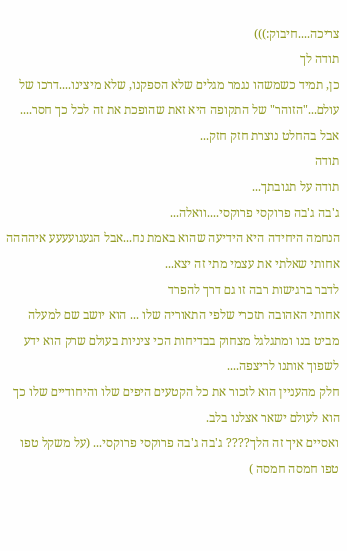צריכה....חיבוק:)))
תודה לך
כן, תמיד כשמשהו נגמר מגלים שלא הספקנו, שלא מיצינו....דרכו של עולם..."הזוהר" של התקופה היא זאת שהופכת את זה לכל כך חסר....
אבל בהחלט נוצרת חזק חזק...
תודה
תודה על תגובתך...
ג'בה ג'בה פרוקסי פרוקסי....וואלה...
הנחמה היחידה היא הידיעה שהוא באמת נח...אבל הגעגועעעע איהההה
אחותי שאלתי את עצמי מתי זה יצא...
לדבר ברגישות רבה זו גם דרך להפרד
אחותי האהובה תזכרי שלפי התאוריה שלו ... הוא יושב שם למעלה מביט בנו ומתגלגל מצחוק בבדיחות הכי ציניות בעולם שרק הוא ידע לשפוך אותנו לריצפה....
חלק מהעניין הוא לזכור את כל הקטעים היפים שלו והיחודיים שלו כך הוא לעולם ישאר אצלנו בלב.
ואסיים איך זה הלך???? ג'בה ג'בה פרוקסי פרוקסי... (על משקל טפו טפו חמסה חמסה )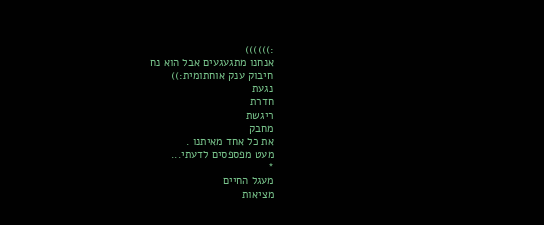:))))))
אנחנו מתגעגעים אבל הוא נח
חיבוק ענק אוחתומית:))
נגעת
חדרת
ריגשת
מחבק
את כל אחד מאיתנו .
מעט מפספסים לדעתי...
*
מעגל החיים
מציאות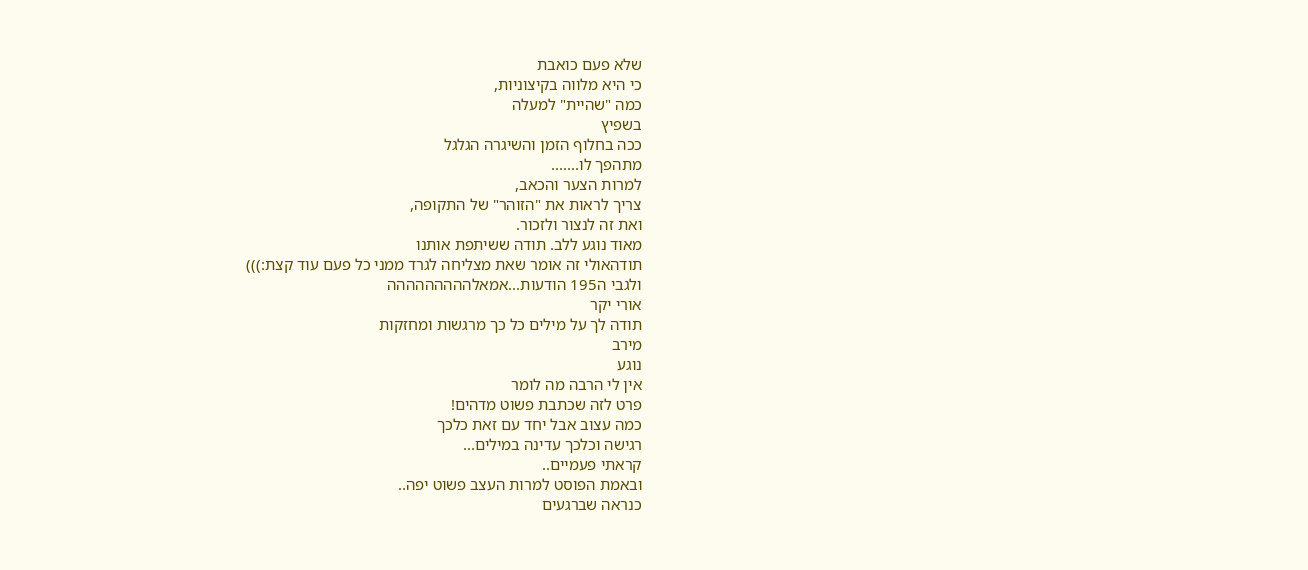שלא פעם כואבת
כי היא מלווה בקיצוניות,
כמה "שהיית" למעלה
בשפיץ
ככה בחלוף הזמן והשיגרה הגלגל
מתהפך לו.......
למרות הצער והכאב,
צריך לראות את "הזוהר" של התקופה,
ואת זה לנצור ולזכור.
מאוד נוגע ללב. תודה ששיתפת אותנו
תודהאולי זה אומר שאת מצליחה לגרד ממני כל פעם עוד קצת:)))
ולגבי ה195 הודעות...אמאלההההההההה
אורי יקר
תודה לך על מילים כל כך מרגשות ומחזקות
מירב
נוגע
אין לי הרבה מה לומר
פרט לזה שכתבת פשוט מדהים!
כמה עצוב אבל יחד עם זאת כלכך
רגישה וכלכך עדינה במילים...
קראתי פעמיים..
ובאמת הפוסט למרות העצב פשוט יפה..
כנראה שברגעים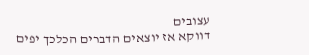עצובים
דווקא אז יוצאים הדברים הכלכך יפים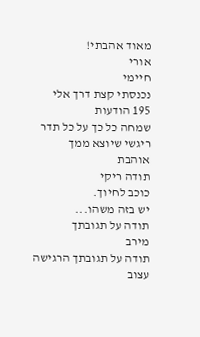מאוד אהבתי!
אורי
חיימי
נכנסתי קצת דרך אלי
195 הודעות
שמחה כל כך על כל תדר ריגשי שיוצא ממך
אוהבת
תודה ריקי
כוכב לחיוך.
יש בזה משהו...
תודה על תגובתך
מירב
תודה על תגובתך הרגישה
עצוב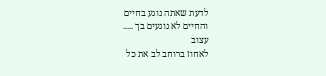לדעת שאתה נוגע בחיים
והחיים לא נוגעים בך .....
עצוב
לאחוז ברוחב לב את כל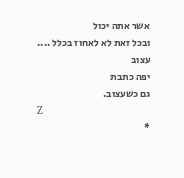אשר אתה יכול
ובכל זאת לא לאחוז בכלל ....
עצוב
יפה כתבת
גם כשעצוב.
Z
*